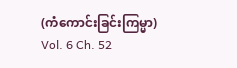(ကံကောင်းခြင်းကြမ္မာ)
Vol. 6 Ch. 52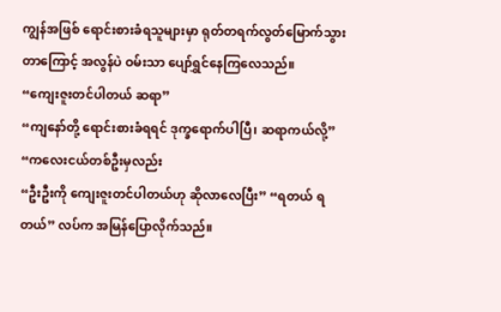ကျွန်အဖြစ် ရောင်းစားခံရသူများမှာ ရုတ်တရက်လွတ်မြောက်သွားတာကြောင့် အလွန်ပဲ ဝမ်းသာ ပျော်ရွှင်နေကြလေသည်။
“ကျေးဇူးတင်ပါတယ် ဆရာ”
“ကျနော်တို့ ရောင်းစားခံရရင် ဒုက္ခရောက်ပါပြီ၊ ဆရာကယ်လို့”
“ကလေးငယ်တစ်ဦးမှလည်း
“ဦးဦးကို ကျေးဇူးတင်ပါတယ်ဟု ဆိုလာလေပြီး” “ရတယ် ရတယ်” လပ်က အမြန်ပြောလိုက်သည်။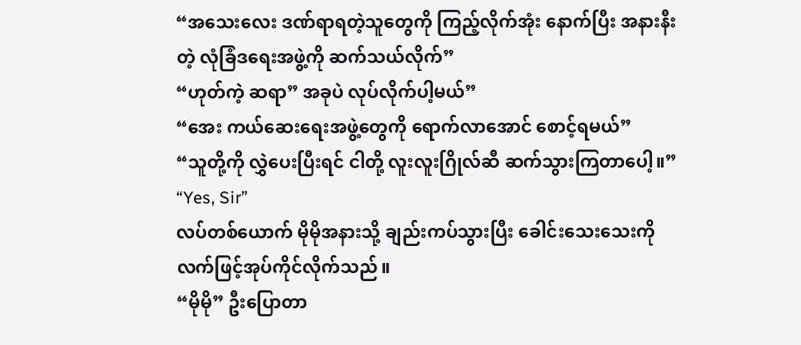“အသေးလေး ဒဏ်ရာရတဲ့သူတွေကို ကြည့်လိုက်အုံး နောက်ပြီး အနားနီးတဲ့ လုံခြံဒရေးအဖွဲ့ကို ဆက်သယ်လိုက်”
“ဟုတ်ကဲ့ ဆရာ” အခုပဲ လုပ်လိုက်ပါ့မယ်”
“အေး ကယ်ဆေးရေးအဖွဲ့တွေကို ရောက်လာအောင် စောင့်ရမယ်”
“သူတို့ကို လွှဲပေးပြီးရင် ငါတို့ လူးလူးဂြိုလ်ဆီ ဆက်သွားကြတာပေါ့။”
“Yes, Sir”
လပ်တစ်ယောက် မိုမိုအနားသို့ ချည်းကပ်သွားပြီး ခေါင်းသေးသေးကို လက်ဖြင့်အုပ်ကိုင်လိုက်သည်။
“မိုမို” ဦးပြောတာ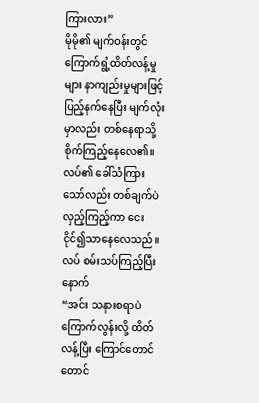ကြားလား”
မိုမို၏ မျက်ဝန်းတွင် ကြောက်ရွံ့ထိတ်လန့်မှုများ နာကျည်းမှုများဖြင့် ပြည့်နက်နေပြီး မျက်လုံး မှာလည်း တစ်နေရာသို့ စိုက်ကြည့်နေလေ၏။
လပ်၏ ခေါ်သံကြားသော်လည်း တစ်ချက်ပဲလှည့်ကြည့်ကာ ငေးငိုင်၍သာနေလေသည်။
လပ် စမ်းသပ်ကြည့်ပြီးနောက်
“အင်း သနားစရာပဲ ကြောက်လွန်းလို့ ထိတ်လန့်ပြီး ကြောင်တောင်တောင်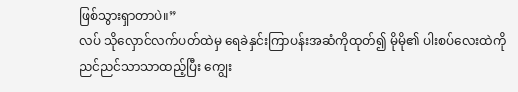ဖြစ်သွားရှာတာပဲ။”
လပ် သိုလှောင်လက်ပတ်ထဲမှ ရေခဲနှင်းကြာပန်းအဆံကိုထုတ်၍ မိုမို၏ ပါးစပ်လေးထဲကို ညင်ညင်သာသာထည့်ပြီး ကျွေး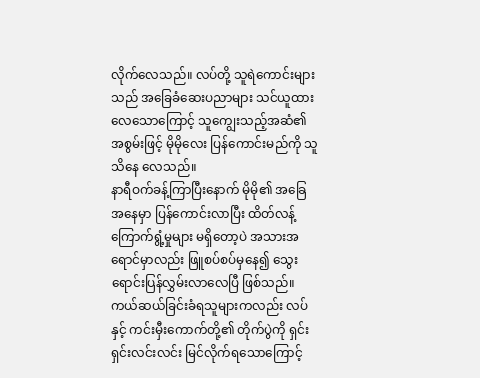လိုက်လေသည်။ လပ်တို့ သူရဲကောင်းများသည် အခြေခံဆေးပညာများ သင်ယူထားလေသောကြောင့် သူကျွေးသည့်အဆံ၏ အစွမ်းဖြင့် မိုမိုလေး ပြန်ကောင်းမည်ကို သူသိနေ လေသည်။
နာရီဝက်ခန့်ကြာပြီးနောက် မိုမို၏ အခြေအနေမှာ ပြန်ကောင်းလာပြီး ထိတ်လန့်ကြောက်ရွံ့မှုများ မရှိတော့ပဲ အသားအရောင်မှာလည်း ဖြူစပ်စပ်မှနေ၍ သွေးရောင်းပြန်လွှမ်းလာလေပြီ ဖြစ်သည်။
ကယ်ဆယ်ခြင်းခံရသူများကလည်း လပ်နှင့် ကင်းမှီးကောက်တို့၏ တိုက်ပွဲကို ရှင်းရှင်းလင်းလင်း မြင်လိုက်ရသောကြောင့်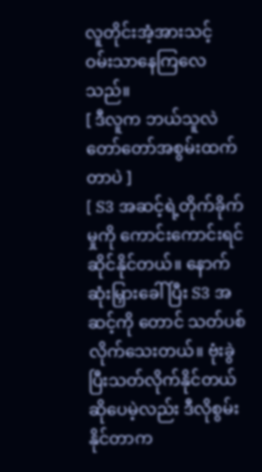လူတိုင်းအံ့အားသင့် ဝမ်းသာနေကြလေသည်။
[ ဒီလူက ဘယ်သူလဲ တော်တော်အစွမ်းထက်တာပဲ ]
[ S3 အဆင့်ရဲ့တိုက်ခိုက်မှုကို ကောင်းကောင်းရင်ဆိုင်နိုင်တယ်။ နောက်ဆုံးမြှားခေါ်ပြီး S3 အဆင့်ကို တောင် သတ်ပစ်လိုက်သေးတယ်။ ဗုံးခွဲပြီးသတ်လိုက်နိုင်တယ် ဆိုပေမဲ့လည်း ဒီလိုစွမ်းနိုင်တာက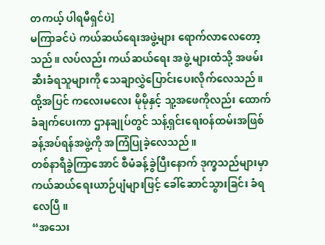တကယ့် ပါရမီရှင်ပဲ]
မကြာခင်ပဲ ကယ်ဆယ်ရေးအဖွဲ့များ ရောက်လာလေတော့သည်။ လပ်လည်း ကယ်ဆယ်ရေး အဖွဲ့ များထံသို့ အဖမ်းဆီးခံရသူများကို သေချာလွှဲပြောင်းပေးလိုက်လေသည်။ ထို့အပြင် ကလေးမလေး မိုမိုနှင့် သူ့အဖေကိုလည်း ထောက်ခံချက်ပေးကာ ဌာနချုပ်တွင် သန့်ရှင်းရေးဝန်ထမ်းအဖြစ် ခန့်အပ်ရန်အဖွဲ့ကို အကြံပြုခဲ့လေသည်။
တစ်နာရီခွဲကြာအောင် စီမံခန့်ခွဲပြီးနောက် ဒုက္ခသည်များမှာ ကယ်ဆယ်ရေးယာဉ်ပျံများဖြင့် ခေါ်ဆောင်သွားခြင်း ခံရလေပြီ။
“အသေး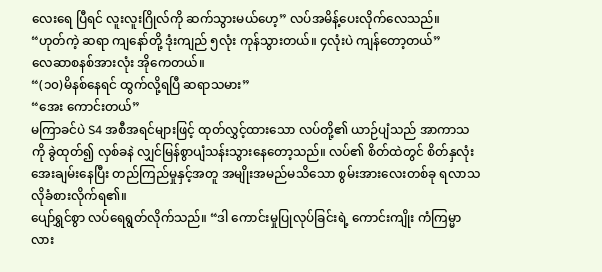လေးရေ ပြီရင် လူးလူးဂြိုလ်ကို ဆက်သွားမယ်ဟေ့” လပ်အမိန့်ပေးလိုက်လေသည်။
“ဟုတ်ကဲ့ ဆရာ ကျနော်တို့ ဒုံးကျည် ၅လုံး ကုန်သွားတယ်။ ၄လုံးပဲ ကျန်တော့တယ်”
လေဆာစနစ်အားလုံး အိုကေတယ်။
“(၁၀)မိနစ်နေရင် ထွက်လို့ရပြီ ဆရာသမား”
“အေး ကောင်းတယ်”
မကြာခင်ပဲ S4 အစီအရင်များဖြင့် ထုတ်လွှင့်ထားသော လပ်တို့၏ ယာဉ်ပျံသည် အာကာသကို ခွဲထုတ်၍ လှစ်ခနဲ လျှင်မြန်စွာပျံသန်းသွားနေတော့သည်။ လပ်၏ စိတ်ထဲတွင် စိတ်နှလုံးအေးချမ်းနေပြီး တည်ကြည်မှုနှင့်အတူ အမျိုးအမည်မသိသော စွမ်းအားလေးတစ်ခု ရလာသလိုခံစားလိုက်ရ၏။
ပျော်ရွှင်စွာ လပ်ရေရွတ်လိုက်သည်။ “ဒါ ကောင်းမှုပြုလုပ်ခြင်းရဲ့ ကောင်းကျိုး ကံကြမ္မာလား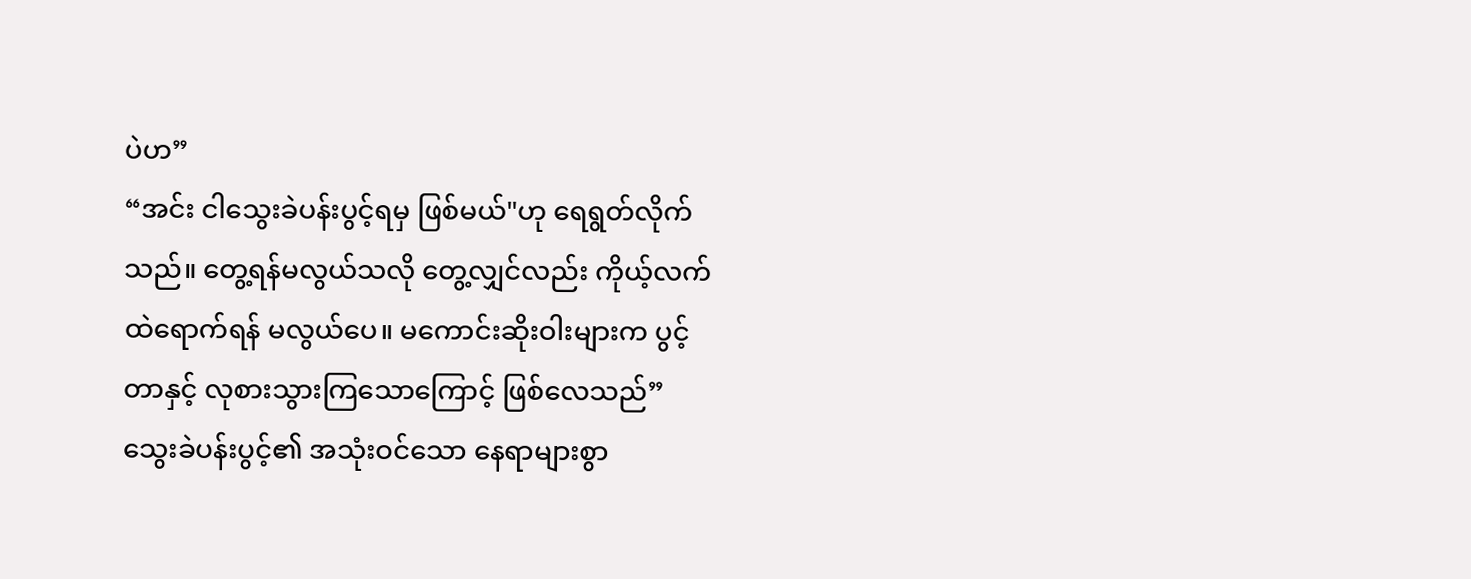ပဲဟ”
“အင်း ငါသွေးခဲပန်းပွင့်ရမှ ဖြစ်မယ်"ဟု ရေရွတ်လိုက်သည်။ တွေ့ရန်မလွယ်သလို တွေ့လျှင်လည်း ကိုယ့်လက်ထဲရောက်ရန် မလွယ်ပေ။ မကောင်းဆိုးဝါးများက ပွင့်တာနှင့် လုစားသွားကြသောကြောင့် ဖြစ်လေသည်”
သွေးခဲပန်းပွင့်၏ အသုံးဝင်သော နေရာများစွာ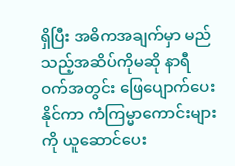ရှိပြီး အဓိကအချက်မှာ မည်သည့်အဆိပ်ကိုမဆို နာရီဝက်အတွင်း ဖြေပျောက်ပေးနိုင်ကာ ကံကြမ္မာကောင်းများကို ယူဆောင်ပေး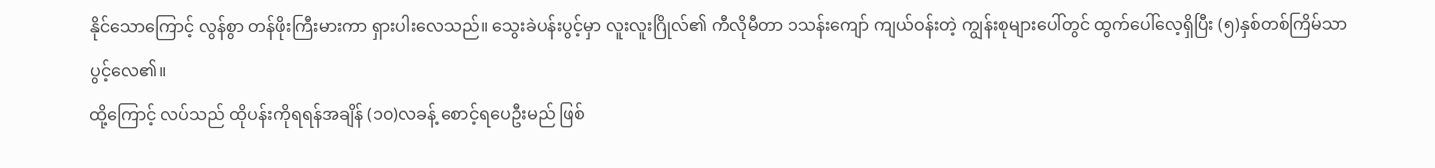နိုင်သောကြောင့် လွန်စွာ တန်ဖိုးကြီးမားကာ ရှားပါးလေသည်။ သွေးခဲပန်းပွင့်မှာ လူးလူးဂြိုလ်၏ ကီလိုမီတာ ၁သန်းကျော် ကျယ်ဝန်းတဲ့ ကျွန်းစုများပေါ်တွင် ထွက်ပေါ်လေ့ရှိပြီး (၅)နှစ်တစ်ကြိမ်သာ ပွင့်လေ၏။
ထို့ကြောင့် လပ်သည် ထိုပန်းကိုရရန်အချိန် (၁၀)လခန့် စောင့်ရပေဦးမည် ဖြစ်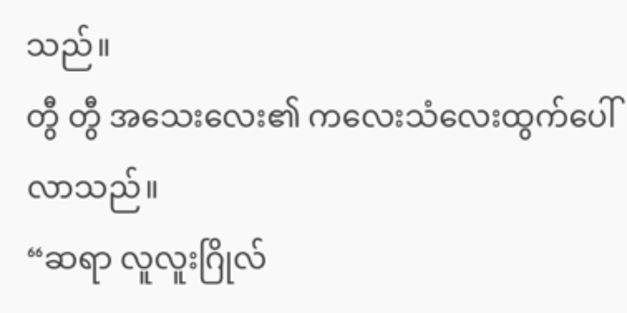သည်။
တွီ တွီ အသေးလေး၏ ကလေးသံလေးထွက်ပေါ်လာသည်။
“ဆရာ လူလူးဂြိုလ်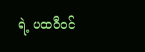ရဲ့ ပထဝီဝင်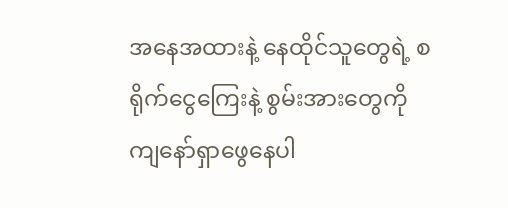အနေအထားနဲ့ နေထိုင်သူတွေရဲ့ စရိုက်ငွေကြေးနဲ့ စွမ်းအားတွေကို ကျနော်ရှာဖွေနေပါ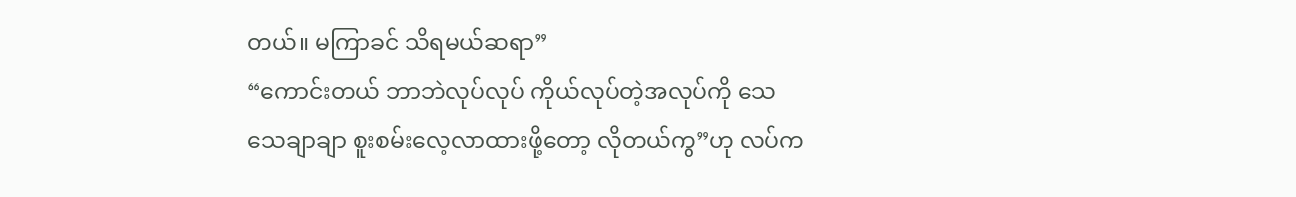တယ်။ မကြာခင် သိရမယ်ဆရာ”
“ကောင်းတယ် ဘာဘဲလုပ်လုပ် ကိုယ်လုပ်တဲ့အလုပ်ကို သေသေချာချာ စူးစမ်းလေ့လာထားဖို့တော့ လိုတယ်ကွ”ဟု လပ်က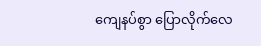ကျေနပ်စွာ ပြောလိုက်လေ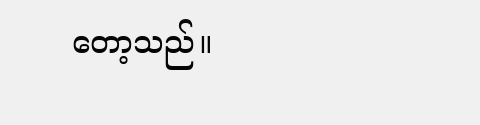တော့သည်။